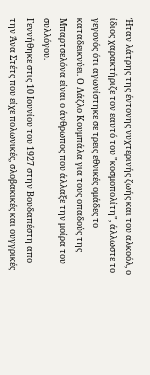Ήταν λάτρης της έντονης νυχτερινής ζωής και του αλκοόλ, ο ίδιος χαρακτήριζε τον εαυτό του "κοσμοπολίτη", άλλωστε το γεγονός ότι αγωνίστηκε σε τρεις εθνικές ομάδες το καταδεικνύει. Ο Λάζλο Κουμπάλα για τους οπαδούς της Μπαρτσελόνα είναι ο άνθρωπος που άλλαξε την μοίρα του συλλόγου.
Γεννήθηκε στις 10 Ιουνίου του 1927 στην Βουδαπέστη απο την Άνα Στέτς που είχε πολωνικές, σλοβακικές και ουγγρικές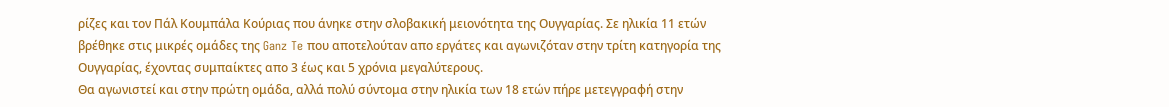ρίζες και τον Πάλ Κουμπάλα Κούριας που άνηκε στην σλοβακική μειονότητα της Ουγγαρίας. Σε ηλικία 11 ετών βρέθηκε στις μικρές ομάδες της Ganz Te που αποτελούταν απο εργάτες και αγωνιζόταν στην τρίτη κατηγορία της Ουγγαρίας, έχοντας συμπαίκτες απο 3 έως και 5 χρόνια μεγαλύτερους.
Θα αγωνιστεί και στην πρώτη ομάδα, αλλά πολύ σύντομα στην ηλικία των 18 ετών πήρε μετεγγραφή στην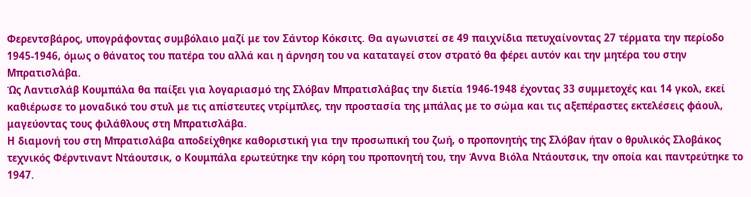Φερεντσβάρος, υπογράφοντας συμβόλαιο μαζί με τον Σάντορ Κόκσιτς. Θα αγωνιστεί σε 49 παιχνίδια πετυχαίνοντας 27 τέρματα την περίοδο 1945-1946, όμως ο θάνατος του πατέρα του αλλά και η άρνηση του να καταταγεί στον στρατό θα φέρει αυτόν και την μητέρα του στην Μπρατισλάβα.
Ώς Λαντισλάβ Κουμπάλα θα παίξει για λογαριασμό της Σλόβαν Μπρατισλάβας την διετία 1946-1948 έχοντας 33 συμμετοχές και 14 γκολ, εκεί καθιέρωσε το μοναδικό του στυλ με τις απίστευτες ντρίμπλες, την προστασία της μπάλας με το σώμα και τις αξεπέραστες εκτελέσεις φάουλ, μαγεύοντας τους φιλάθλους στη Μπρατισλάβα.
Η διαμονή του στη Μπρατισλάβα αποδείχθηκε καθοριστική για την προσωπική του ζωή, ο προπονητής της Σλόβαν ήταν ο θρυλικός Σλοβάκος τεχνικός Φέρντιναντ Ντάουτσικ, ο Κουμπάλα ερωτεύτηκε την κόρη του προπονητή του, την Άννα Βιόλα Ντάουτσικ, την οποία και παντρεύτηκε το 1947.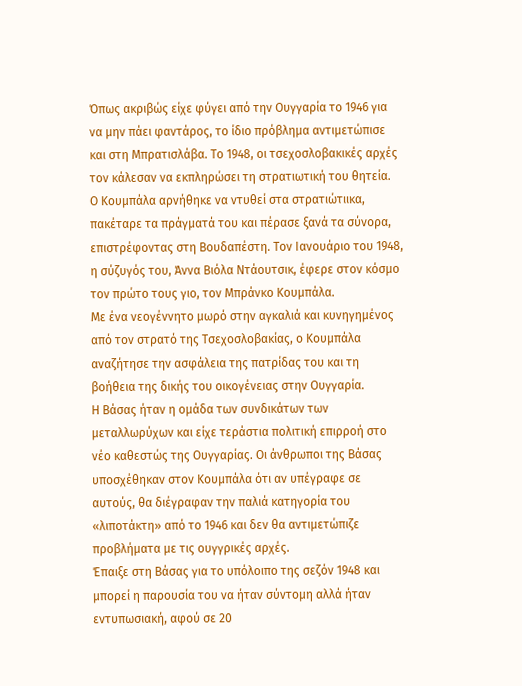Όπως ακριβώς είχε φύγει από την Ουγγαρία το 1946 για να μην πάει φαντάρος, το ίδιο πρόβλημα αντιμετώπισε και στη Μπρατισλάβα. Το 1948, οι τσεχοσλοβακικές αρχές τον κάλεσαν να εκπληρώσει τη στρατιωτική του θητεία.
Ο Κουμπάλα αρνήθηκε να ντυθεί στα στρατιώτιικα, πακέταρε τα πράγματά του και πέρασε ξανά τα σύνορα, επιστρέφοντας στη Βουδαπέστη. Τον Ιανουάριο του 1948, η σύζυγός του, Άννα Βιόλα Ντάουτσικ, έφερε στον κόσμο τον πρώτο τους γιο, τον Μπράνκο Κουμπάλα.
Με ένα νεογέννητο μωρό στην αγκαλιά και κυνηγημένος από τον στρατό της Τσεχοσλοβακίας, ο Κουμπάλα αναζήτησε την ασφάλεια της πατρίδας του και τη βοήθεια της δικής του οικογένειας στην Ουγγαρία.
Η Βάσας ήταν η ομάδα των συνδικάτων των μεταλλωρύχων και είχε τεράστια πολιτική επιρροή στο νέο καθεστώς της Ουγγαρίας. Οι άνθρωποι της Βάσας υποσχέθηκαν στον Κουμπάλα ότι αν υπέγραφε σε αυτούς, θα διέγραφαν την παλιά κατηγορία του «λιποτάκτη» από το 1946 και δεν θα αντιμετώπιζε προβλήματα με τις ουγγρικές αρχές.
Έπαιξε στη Βάσας για το υπόλοιπο της σεζόν 1948 και μπορεί η παρουσία του να ήταν σύντομη αλλά ήταν εντυπωσιακή, αφού σε 20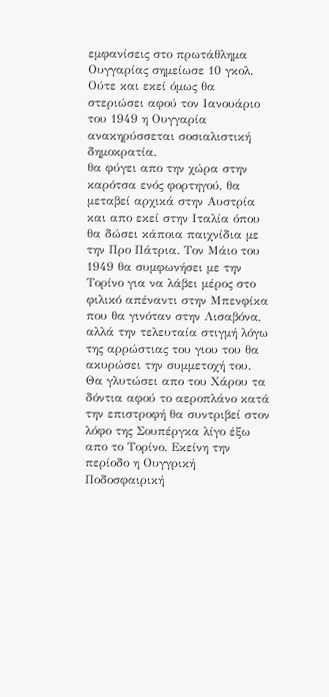εμφανίσεις στο πρωτάθλημα Ουγγαρίας σημείωσε 10 γκολ. Ούτε και εκεί όμως θα στεριώσει αφού τον Ιανουάριο του 1949 η Ουγγαρία ανακηρύσσεται σοσιαλιστική δημοκρατία.
θα φύγει απο την χώρα στην καρότσα ενός φορτηγού, θα μεταβεί αρχικά στην Αυστρία και απο εκεί στην Ιταλία όπου θα δώσει κάποια παιχνίδια με την Προ Πάτρια. Τον Μάιο του 1949 θα συμφωνήσει με την Τορίνο για να λάβει μέρος στο φιλικό απέναντι στην Μπενφίκα που θα γινόταν στην Λισαβόνα, αλλά την τελευταία στιγμή λόγω της αρρώστιας του γιου του θα ακυρώσει την συμμετοχή του.
Θα γλυτώσει απο του Χάρου τα δόντια αφού το αεροπλάνο κατά την επιστροφή θα συντριβεί στον λόφο της Σουπέργκα λίγο έξω απο το Τορίνο. Εκείνη την περίοδο η Ουγγρική Ποδοσφαιρική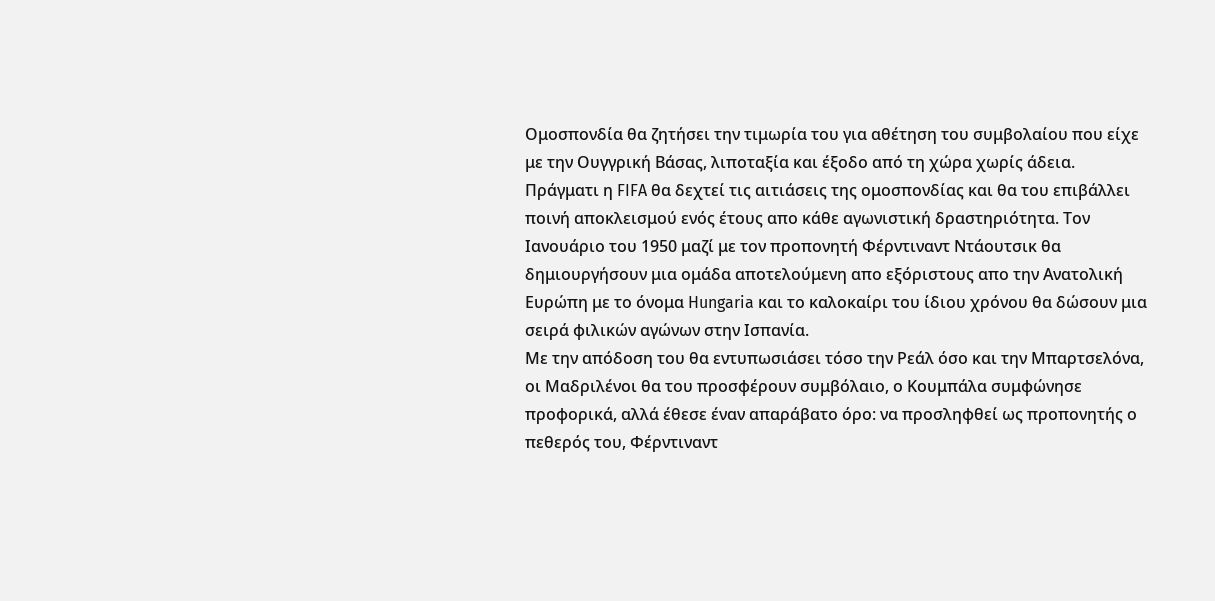Ομοσπονδία θα ζητήσει την τιμωρία του για αθέτηση του συμβολαίου που είχε με την Ουγγρική Βάσας, λιποταξία και έξοδο από τη χώρα χωρίς άδεια.
Πράγματι η FIFA θα δεχτεί τις αιτιάσεις της ομοσπονδίας και θα του επιβάλλει ποινή αποκλεισμού ενός έτους απο κάθε αγωνιστική δραστηριότητα. Τον Ιανουάριο του 1950 μαζί με τον προπονητή Φέρντιναντ Ντάουτσικ θα δημιουργήσουν μια ομάδα αποτελούμενη απο εξόριστους απο την Ανατολική Ευρώπη με το όνομα Hungaria και το καλοκαίρι του ίδιου χρόνου θα δώσουν μια σειρά φιλικών αγώνων στην Ισπανία.
Με την απόδοση του θα εντυπωσιάσει τόσο την Ρεάλ όσο και την Μπαρτσελόνα, οι Μαδριλένοι θα του προσφέρουν συμβόλαιο, ο Κουμπάλα συμφώνησε προφορικά, αλλά έθεσε έναν απαράβατο όρο: να προσληφθεί ως προπονητής ο πεθερός του, Φέρντιναντ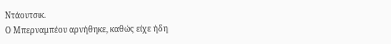Ντάουτσικ.
Ο Μπερναμπέου αρνήθηκε, καθώς είχε ήδη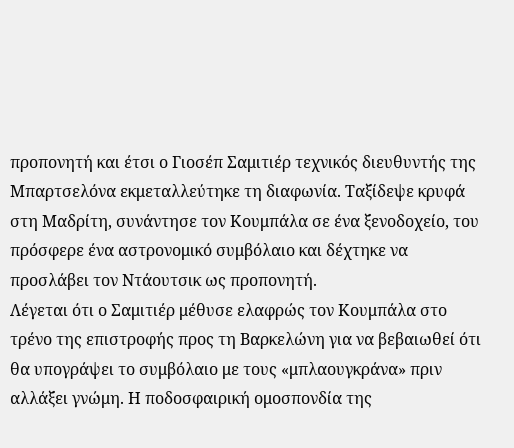προπονητή και έτσι ο Γιοσέπ Σαμιτιέρ τεχνικός διευθυντής της Μπαρτσελόνα εκμεταλλεύτηκε τη διαφωνία. Ταξίδεψε κρυφά στη Μαδρίτη, συνάντησε τον Κουμπάλα σε ένα ξενοδοχείο, του πρόσφερε ένα αστρονομικό συμβόλαιο και δέχτηκε να προσλάβει τον Ντάουτσικ ως προπονητή.
Λέγεται ότι ο Σαμιτιέρ μέθυσε ελαφρώς τον Κουμπάλα στο τρένο της επιστροφής προς τη Βαρκελώνη για να βεβαιωθεί ότι θα υπογράψει το συμβόλαιο με τους «μπλαουγκράνα» πριν αλλάξει γνώμη. Η ποδοσφαιρική ομοσπονδία της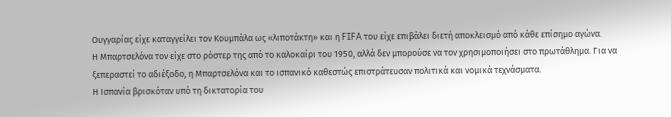Ουγγαρίας είχε καταγγείλει τον Κουμπάλα ως «λιποτάκτη» και η FIFA του είχε επιβάλει διετή αποκλεισμό από κάθε επίσημο αγώνα.
Η Μπαρτσελόνα τον είχε στο ρόστερ της από το καλοκαίρι του 1950, αλλά δεν μπορούσε να τον χρησιμοποιήσει στο πρωτάθλημα. Για να ξεπεραστεί το αδιέξοδο, η Μπαρτσελόνα και το ισπανικό καθεστώς επιστράτευσαν πολιτικά και νομικά τεχνάσματα.
Η Ισπανία βρισκόταν υπό τη δικτατορία του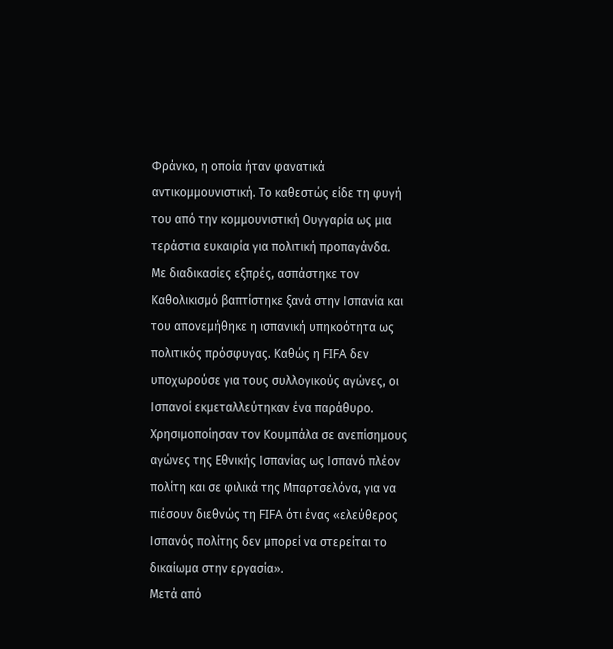Φράνκο, η οποία ήταν φανατικά αντικομμουνιστική. Το καθεστώς είδε τη φυγή του από την κομμουνιστική Ουγγαρία ως μια τεράστια ευκαιρία για πολιτική προπαγάνδα.
Με διαδικασίες εξπρές, ασπάστηκε τον Καθολικισμό βαπτίστηκε ξανά στην Ισπανία και του απονεμήθηκε η ισπανική υπηκοότητα ως πολιτικός πρόσφυγας. Καθώς η FIFA δεν υποχωρούσε για τους συλλογικούς αγώνες, οι Ισπανοί εκμεταλλεύτηκαν ένα παράθυρο.
Χρησιμοποίησαν τον Κουμπάλα σε ανεπίσημους αγώνες της Εθνικής Ισπανίας ως Ισπανό πλέον πολίτη και σε φιλικά της Μπαρτσελόνα, για να πιέσουν διεθνώς τη FIFA ότι ένας «ελεύθερος Ισπανός πολίτης δεν μπορεί να στερείται το δικαίωμα στην εργασία».
Μετά από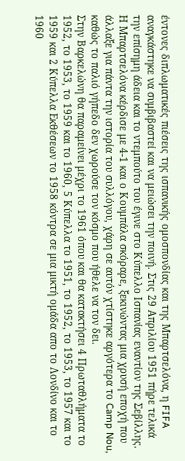έντονες διπλωματικές πιέσεις της ισπανικής ομοσπονδίας και της Μπαρτσελόνα, η FIFA αναγκάστηκε να συμβιβαστεί και να μειώσει την ποινή. Στις 29 Απριλίου 1951 πήρε τελικά την επίσημη άδεια και το ντεμπούτο του έγινε στο Κύπελλο Ισπανίας εναντίον της Σεβίλλης.
Η Μπαρτσελόνα κέρδισε με 4-1 και ο Κουμπάλα σκόραρε, ξεκινώντας μια χρυσή εποχή που άλλαξε για πάντα την ιστορία του συλλόγου, χάρη σε αυτόν χτίστηκε αργότερα το Camp Nou, καθώς το παλιό γήπεδο δεν χωρούσε τον κόσμο που ήθελε να τον δει.
Στην Βαρκελώνη θα παραμείνει μέχρι το 1961 όπου και θα κατακτήσει 4 Πρωταθλήματα το 1952, το 1953, το 1959 και το 1960, 5 Κύπελλα το 1951, το 1952, το 1953, το 1957 και το 1959 και 2 Κύπελλα Εκθέσεων το 1958 κόντρα σε μια μικτή ομάδα απο το Λονδίνο και το 1960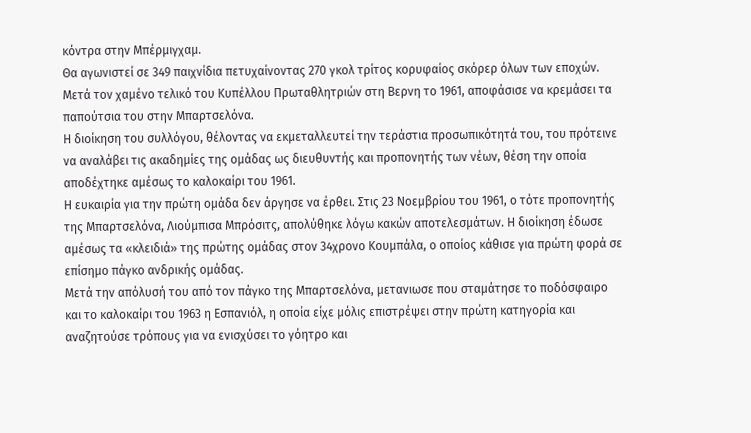κόντρα στην Μπέρμιγχαμ.
Θα αγωνιστεί σε 349 παιχνίδια πετυχαίνοντας 270 γκολ τρίτος κορυφαίος σκόρερ όλων των εποχών. Μετά τον χαμένο τελικό του Κυπέλλου Πρωταθλητριών στη Βερνη το 1961, αποφάσισε να κρεμάσει τα παπούτσια του στην Μπαρτσελόνα.
Η διοίκηση του συλλόγου, θέλοντας να εκμεταλλευτεί την τεράστια προσωπικότητά του, του πρότεινε να αναλάβει τις ακαδημίες της ομάδας ως διευθυντής και προπονητής των νέων, θέση την οποία αποδέχτηκε αμέσως το καλοκαίρι του 1961.
Η ευκαιρία για την πρώτη ομάδα δεν άργησε να έρθει. Στις 23 Νοεμβρίου του 1961, ο τότε προπονητής της Μπαρτσελόνα, Λιούμπισα Μπρόσιτς, απολύθηκε λόγω κακών αποτελεσμάτων. Η διοίκηση έδωσε αμέσως τα «κλειδιά» της πρώτης ομάδας στον 34χρονο Κουμπάλα, ο οποίος κάθισε για πρώτη φορά σε επίσημο πάγκο ανδρικής ομάδας.
Μετά την απόλυσή του από τον πάγκο της Μπαρτσελόνα, μετανιωσε που σταμάτησε το ποδόσφαιρο και το καλοκαίρι του 1963 η Εσπανιόλ, η οποία είχε μόλις επιστρέψει στην πρώτη κατηγορία και αναζητούσε τρόπους για να ενισχύσει το γόητρο και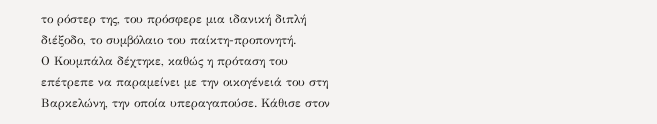το ρόστερ της, του πρόσφερε μια ιδανική διπλή διέξοδο, το συμβόλαιο του παίκτη-προπονητή.
Ο Κουμπάλα δέχτηκε, καθώς η πρόταση του επέτρεπε να παραμείνει με την οικογένειά του στη Βαρκελώνη, την οποία υπεραγαπούσε. Κάθισε στον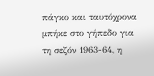πάγκο και ταυτόχρονα μπήκε στο γήπεδο για τη σεζόν 1963-64, η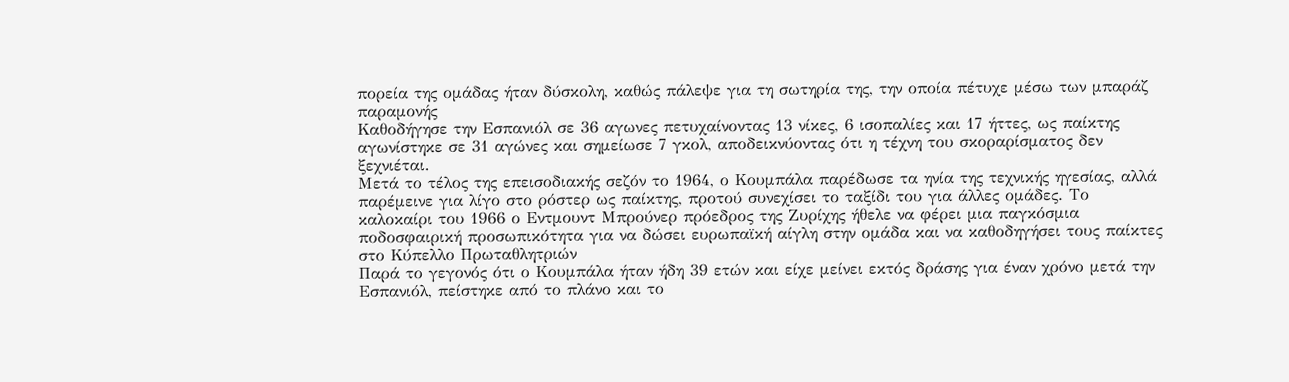πορεία της ομάδας ήταν δύσκολη, καθώς πάλεψε για τη σωτηρία της, την οποία πέτυχε μέσω των μπαράζ παραμονής
Καθοδήγησε την Εσπανιόλ σε 36 αγωνες πετυχαίνοντας 13 νίκες, 6 ισοπαλίες και 17 ήττες, ως παίκτης αγωνίστηκε σε 31 αγώνες και σημείωσε 7 γκολ, αποδεικνύοντας ότι η τέχνη του σκοραρίσματος δεν ξεχνιέται.
Μετά το τέλος της επεισοδιακής σεζόν το 1964, ο Κουμπάλα παρέδωσε τα ηνία της τεχνικής ηγεσίας, αλλά παρέμεινε για λίγο στο ρόστερ ως παίκτης, προτού συνεχίσει το ταξίδι του για άλλες ομάδες. Το καλοκαίρι του 1966 ο Εντμουντ Μπρούνερ πρόεδρος της Ζυρίχης ήθελε να φέρει μια παγκόσμια ποδοσφαιρική προσωπικότητα για να δώσει ευρωπαϊκή αίγλη στην ομάδα και να καθοδηγήσει τους παίκτες στο Κύπελλο Πρωταθλητριών
Παρά το γεγονός ότι ο Κουμπάλα ήταν ήδη 39 ετών και είχε μείνει εκτός δράσης για έναν χρόνο μετά την Εσπανιόλ, πείστηκε από το πλάνο και το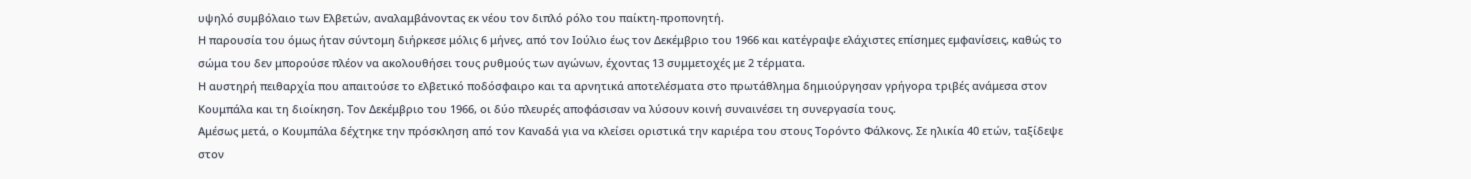υψηλό συμβόλαιο των Ελβετών, αναλαμβάνοντας εκ νέου τον διπλό ρόλο του παίκτη-προπονητή.
Η παρουσία του όμως ήταν σύντομη διήρκεσε μόλις 6 μήνες, από τον Ιούλιο έως τον Δεκέμβριο του 1966 και κατέγραψε ελάχιστες επίσημες εμφανίσεις, καθώς το σώμα του δεν μπορούσε πλέον να ακολουθήσει τους ρυθμούς των αγώνων, έχοντας 13 συμμετοχές με 2 τέρματα.
Η αυστηρή πειθαρχία που απαιτούσε το ελβετικό ποδόσφαιρο και τα αρνητικά αποτελέσματα στο πρωτάθλημα δημιούργησαν γρήγορα τριβές ανάμεσα στον Κουμπάλα και τη διοίκηση. Τον Δεκέμβριο του 1966, οι δύο πλευρές αποφάσισαν να λύσουν κοινή συναινέσει τη συνεργασία τους.
Αμέσως μετά, ο Κουμπάλα δέχτηκε την πρόσκληση από τον Καναδά για να κλείσει οριστικά την καριέρα του στους Τορόντο Φάλκονς. Σε ηλικία 40 ετών, ταξίδεψε στον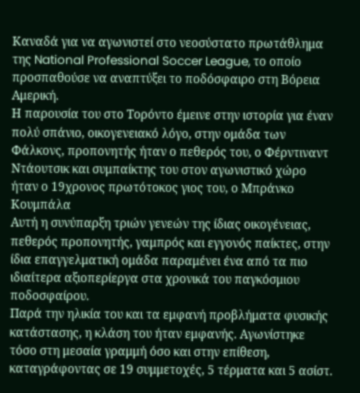Καναδά για να αγωνιστεί στο νεοσύστατο πρωτάθλημα της National Professional Soccer League, το οποίο προσπαθούσε να αναπτύξει το ποδόσφαιρο στη Βόρεια Αμερική.
Η παρουσία του στο Τορόντο έμεινε στην ιστορία για έναν πολύ σπάνιο, οικογενειακό λόγο, στην ομάδα των Φάλκονς, προπονητής ήταν ο πεθερός του, ο Φέρντιναντ Ντάουτσικ και συμπαίκτης του στον αγωνιστικό χώρο ήταν ο 19χρονος πρωτότοκος γιος του, ο Μπράνκο Κουμπάλα
Αυτή η συνύπαρξη τριών γενεών της ίδιας οικογένειας, πεθερός προπονητής, γαμπρός και εγγονός παίκτες, στην ίδια επαγγελματική ομάδα παραμένει ένα από τα πιο ιδιαίτερα αξιοπερίεργα στα χρονικά του παγκόσμιου ποδοσφαίρου.
Παρά την ηλικία του και τα εμφανή προβλήματα φυσικής κατάστασης, η κλάση του ήταν εμφανής. Αγωνίστηκε τόσο στη μεσαία γραμμή όσο και στην επίθεση, καταγράφοντας σε 19 συμμετοχές, 5 τέρματα και 5 ασίστ.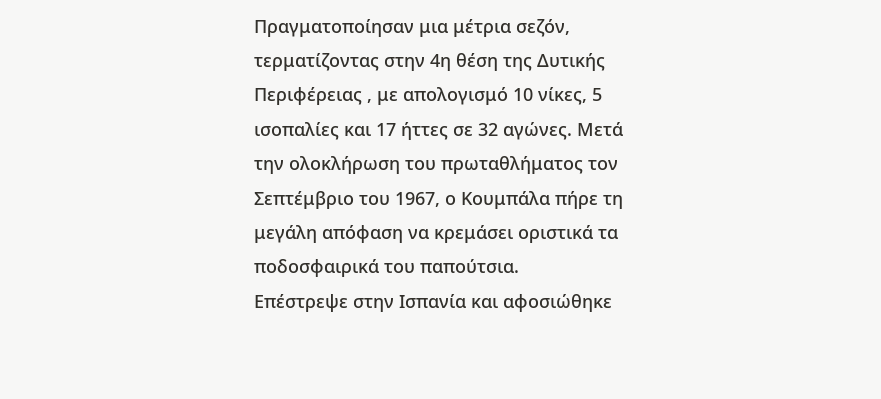Πραγματοποίησαν μια μέτρια σεζόν, τερματίζοντας στην 4η θέση της Δυτικής Περιφέρειας , με απολογισμό 10 νίκες, 5 ισοπαλίες και 17 ήττες σε 32 αγώνες. Μετά την ολοκλήρωση του πρωταθλήματος τον Σεπτέμβριο του 1967, ο Κουμπάλα πήρε τη μεγάλη απόφαση να κρεμάσει οριστικά τα ποδοσφαιρικά του παπούτσια.
Επέστρεψε στην Ισπανία και αφοσιώθηκε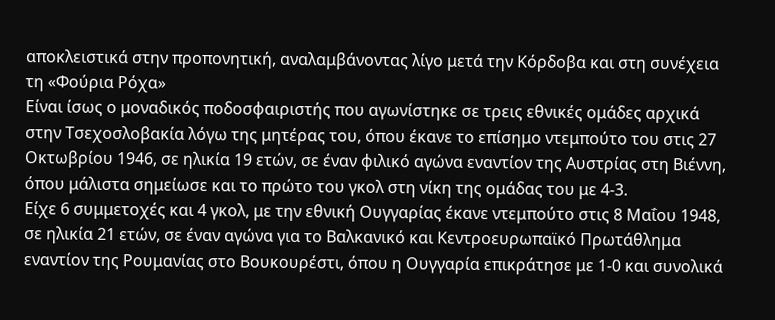αποκλειστικά στην προπονητική, αναλαμβάνοντας λίγο μετά την Κόρδοβα και στη συνέχεια τη «Φούρια Ρόχα»
Είναι ίσως ο μοναδικός ποδοσφαιριστής που αγωνίστηκε σε τρεις εθνικές ομάδες αρχικά στην Τσεχοσλοβακία λόγω της μητέρας του, όπου έκανε το επίσημο ντεμπούτο του στις 27 Οκτωβρίου 1946, σε ηλικία 19 ετών, σε έναν φιλικό αγώνα εναντίον της Αυστρίας στη Βιέννη, όπου μάλιστα σημείωσε και το πρώτο του γκολ στη νίκη της ομάδας του με 4-3.
Είχε 6 συμμετοχές και 4 γκολ, με την εθνική Ουγγαρίας έκανε ντεμπούτο στις 8 Μαΐου 1948, σε ηλικία 21 ετών, σε έναν αγώνα για το Βαλκανικό και Κεντροευρωπαϊκό Πρωτάθλημα εναντίον της Ρουμανίας στο Βουκουρέστι, όπου η Ουγγαρία επικράτησε με 1-0 και συνολικά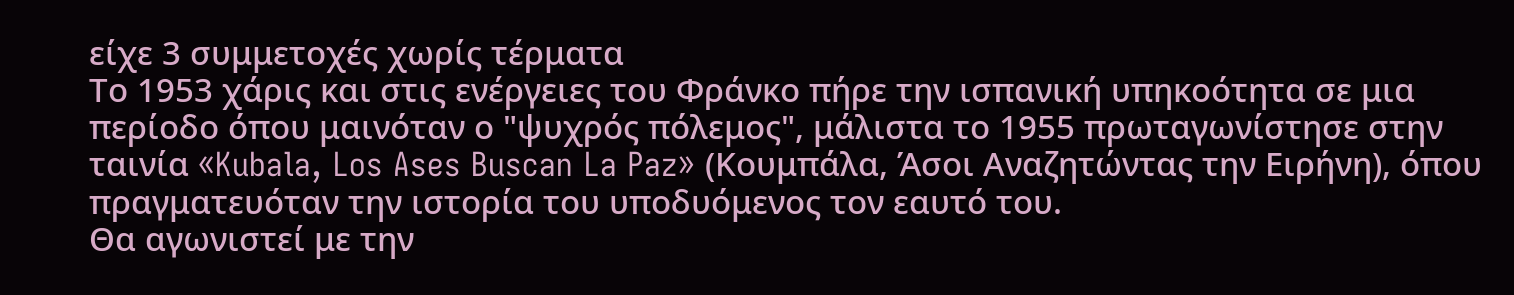είχε 3 συμμετοχές χωρίς τέρματα
Το 1953 χάρις και στις ενέργειες του Φράνκο πήρε την ισπανική υπηκοότητα σε μια περίοδο όπου μαινόταν ο "ψυχρός πόλεμος", μάλιστα το 1955 πρωταγωνίστησε στην ταινία «Kubala, Los Ases Buscan La Paz» (Κουμπάλα, Άσοι Αναζητώντας την Ειρήνη), όπου πραγματευόταν την ιστορία του υποδυόμενος τον εαυτό του.
Θα αγωνιστεί με την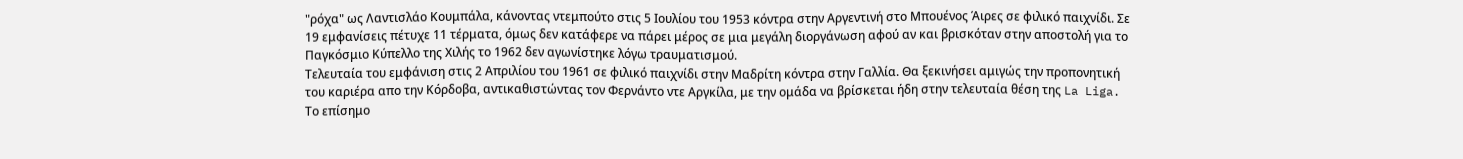"ρόχα" ως Λαντισλάο Κουμπάλα, κάνοντας ντεμπούτο στις 5 Ιουλίου του 1953 κόντρα στην Αργεντινή στο Μπουένος Άιρες σε φιλικό παιχνίδι. Σε 19 εμφανίσεις πέτυχε 11 τέρματα, όμως δεν κατάφερε να πάρει μέρος σε μια μεγάλη διοργάνωση αφού αν και βρισκόταν στην αποστολή για το Παγκόσμιο Κύπελλο της Χιλής το 1962 δεν αγωνίστηκε λόγω τραυματισμού.
Τελευταία του εμφάνιση στις 2 Απριλίου του 1961 σε φιλικό παιχνίδι στην Μαδρίτη κόντρα στην Γαλλία. Θα ξεκινήσει αμιγώς την προπονητική του καριέρα απο την Κόρδοβα, αντικαθιστώντας τον Φερνάντο ντε Αργκίλα, με την ομάδα να βρίσκεται ήδη στην τελευταία θέση της La Liga.
Το επίσημο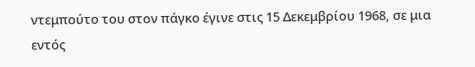ντεμπούτο του στον πάγκο έγινε στις 15 Δεκεμβρίου 1968, σε μια εντός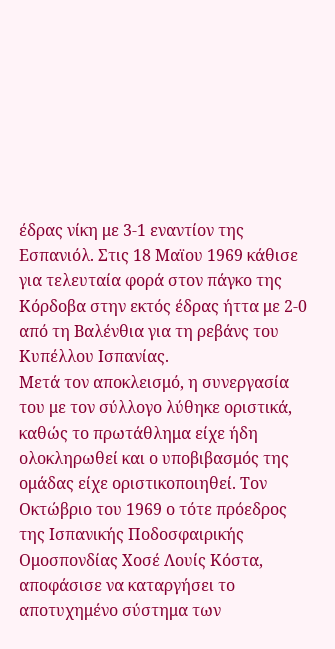έδρας νίκη με 3-1 εναντίον της Εσπανιόλ. Στις 18 Μαϊου 1969 κάθισε για τελευταία φορά στον πάγκο της Κόρδοβα στην εκτός έδρας ήττα με 2-0 από τη Βαλένθια για τη ρεβάνς του Κυπέλλου Ισπανίας.
Μετά τον αποκλεισμό, η συνεργασία του με τον σύλλογο λύθηκε οριστικά, καθώς το πρωτάθλημα είχε ήδη ολοκληρωθεί και ο υποβιβασμός της ομάδας είχε οριστικοποιηθεί. Τον Οκτώβριο του 1969 ο τότε πρόεδρος της Ισπανικής Ποδοσφαιρικής Ομοσπονδίας Χοσέ Λουίς Κόστα, αποφάσισε να καταργήσει το αποτυχημένο σύστημα των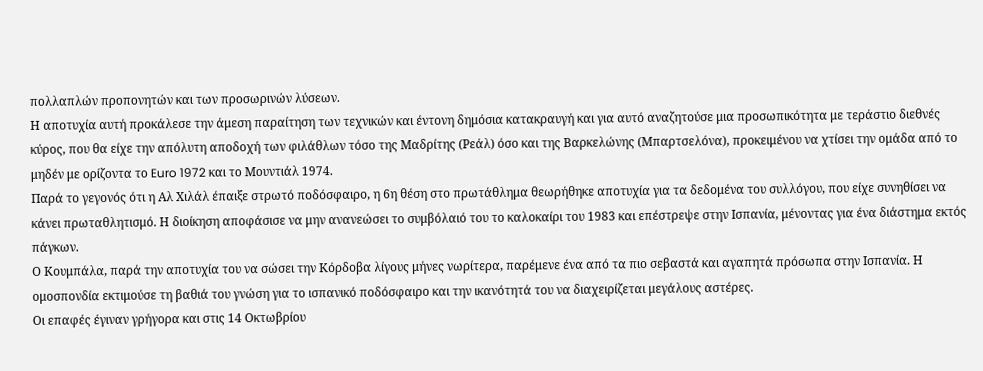πολλαπλών προπονητών και των προσωρινών λύσεων.
Η αποτυχία αυτή προκάλεσε την άμεση παραίτηση των τεχνικών και έντονη δημόσια κατακραυγή και για αυτό αναζητούσε μια προσωπικότητα με τεράστιο διεθνές κύρος, που θα είχε την απόλυτη αποδοχή των φιλάθλων τόσο της Μαδρίτης (Ρεάλ) όσο και της Βαρκελώνης (Μπαρτσελόνα), προκειμένου να χτίσει την ομάδα από το μηδέν με ορίζοντα το Euro 1972 και το Μουντιάλ 1974.
Παρά το γεγονός ότι η Αλ Χιλάλ έπαιξε στρωτό ποδόσφαιρο, η 6η θέση στο πρωτάθλημα θεωρήθηκε αποτυχία για τα δεδομένα του συλλόγου, που είχε συνηθίσει να κάνει πρωταθλητισμό. Η διοίκηση αποφάσισε να μην ανανεώσει το συμβόλαιό του το καλοκαίρι του 1983 και επέστρεψε στην Ισπανία, μένοντας για ένα διάστημα εκτός πάγκων.
Ο Κουμπάλα, παρά την αποτυχία του να σώσει την Κόρδοβα λίγους μήνες νωρίτερα, παρέμενε ένα από τα πιο σεβαστά και αγαπητά πρόσωπα στην Ισπανία. Η ομοσπονδία εκτιμούσε τη βαθιά του γνώση για το ισπανικό ποδόσφαιρο και την ικανότητά του να διαχειρίζεται μεγάλους αστέρες.
Οι επαφές έγιναν γρήγορα και στις 14 Οκτωβρίου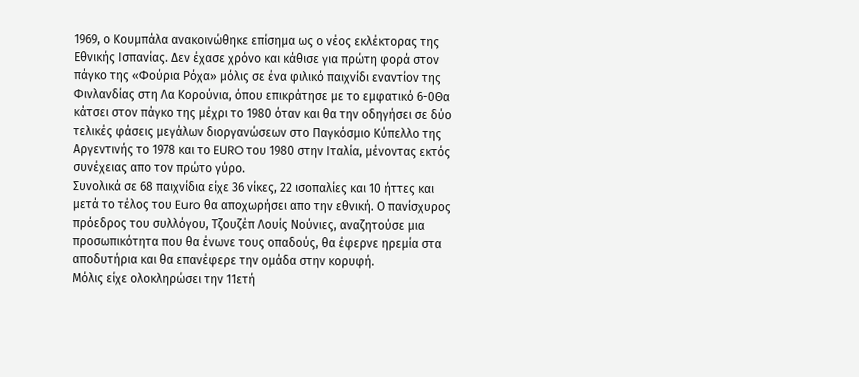1969, ο Κουμπάλα ανακοινώθηκε επίσημα ως ο νέος εκλέκτορας της Εθνικής Ισπανίας. Δεν έχασε χρόνο και κάθισε για πρώτη φορά στον πάγκο της «Φούρια Ρόχα» μόλις σε ένα φιλικό παιχνίδι εναντίον της Φινλανδίας στη Λα Κορούνια, όπου επικράτησε με το εμφατικό 6-0Θα κάτσει στον πάγκο της μέχρι το 1980 όταν και θα την οδηγήσει σε δύο τελικές φάσεις μεγάλων διοργανώσεων στο Παγκόσμιο Κύπελλο της Αργεντινής το 1978 και το EURO του 1980 στην Ιταλία, μένοντας εκτός συνέχειας απο τον πρώτο γύρο.
Συνολικά σε 68 παιχνίδια είχε 36 νίκες, 22 ισοπαλίες και 10 ήττες και μετά το τέλος του Euro θα αποχωρήσει απο την εθνική. Ο πανίσχυρος πρόεδρος του συλλόγου, Τζουζέπ Λουίς Νούνιες, αναζητούσε μια προσωπικότητα που θα ένωνε τους οπαδούς, θα έφερνε ηρεμία στα αποδυτήρια και θα επανέφερε την ομάδα στην κορυφή.
Μόλις είχε ολοκληρώσει την 11ετή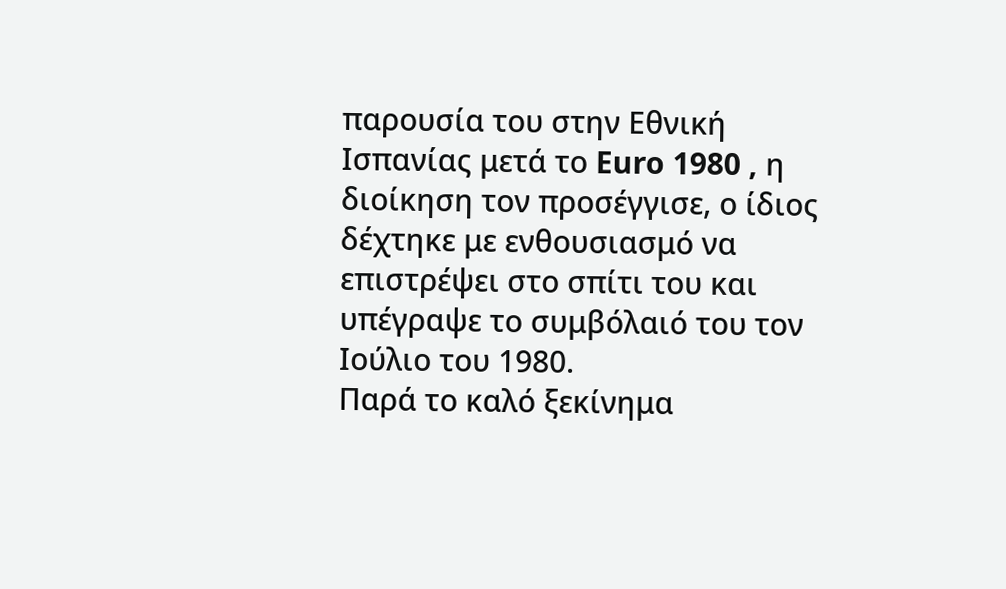παρουσία του στην Εθνική Ισπανίας μετά το Euro 1980 , η διοίκηση τον προσέγγισε, ο ίδιος δέχτηκε με ενθουσιασμό να επιστρέψει στο σπίτι του και υπέγραψε το συμβόλαιό του τον Ιούλιο του 1980.
Παρά το καλό ξεκίνημα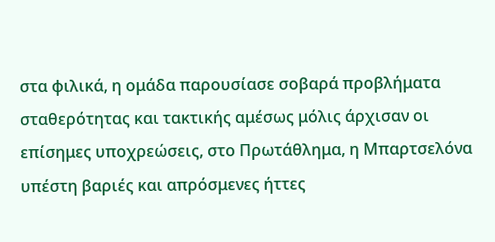στα φιλικά, η ομάδα παρουσίασε σοβαρά προβλήματα σταθερότητας και τακτικής αμέσως μόλις άρχισαν οι επίσημες υποχρεώσεις, στο Πρωτάθλημα, η Μπαρτσελόνα υπέστη βαριές και απρόσμενες ήττες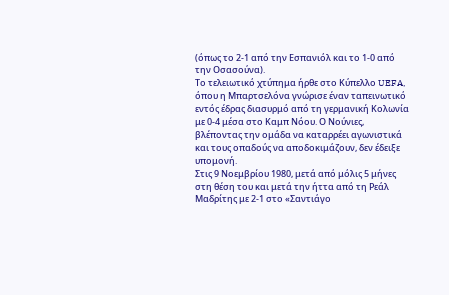(όπως το 2-1 από την Εσπανιόλ και το 1-0 από την Οσασούνα).
Το τελειωτικό χτύπημα ήρθε στο Κύπελλο UEFA, όπου η Μπαρτσελόνα γνώρισε έναν ταπεινωτικό εντός έδρας διασυρμό από τη γερμανική Κολωνία με 0-4 μέσα στο Καμπ Νόου. Ο Νούνιες, βλέποντας την ομάδα να καταρρέει αγωνιστικά και τους οπαδούς να αποδοκιμάζουν, δεν έδειξε υπομονή.
Στις 9 Νοεμβρίου 1980, μετά από μόλις 5 μήνες στη θέση του και μετά την ήττα από τη Ρεάλ Μαδρίτης με 2-1 στο «Σαντιάγο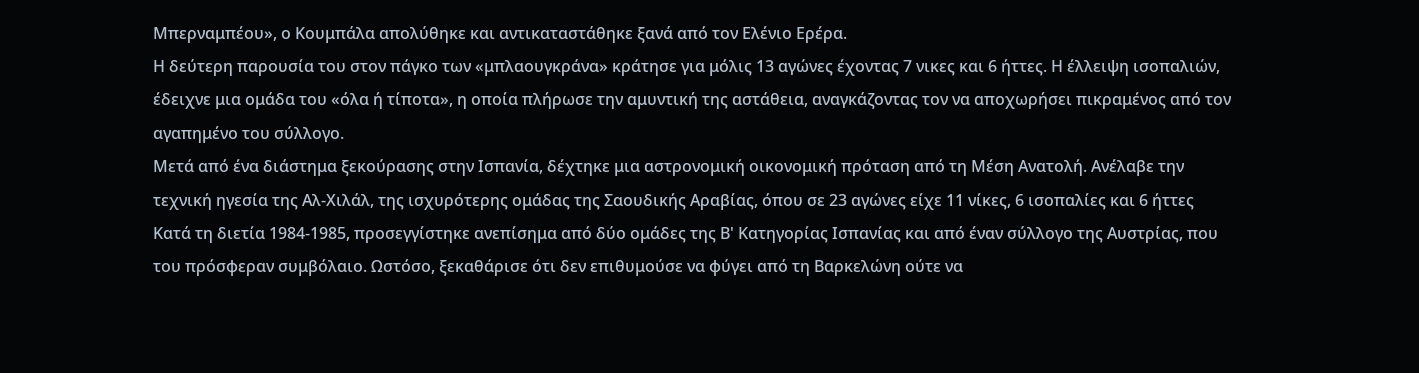Μπερναμπέου», ο Κουμπάλα απολύθηκε και αντικαταστάθηκε ξανά από τον Ελένιο Ερέρα.
Η δεύτερη παρουσία του στον πάγκο των «μπλαουγκράνα» κράτησε για μόλις 13 αγώνες έχοντας 7 νικες και 6 ήττες. Η έλλειψη ισοπαλιών, έδειχνε μια ομάδα του «όλα ή τίποτα», η οποία πλήρωσε την αμυντική της αστάθεια, αναγκάζοντας τον να αποχωρήσει πικραμένος από τον αγαπημένο του σύλλογο.
Μετά από ένα διάστημα ξεκούρασης στην Ισπανία, δέχτηκε μια αστρονομική οικονομική πρόταση από τη Μέση Ανατολή. Ανέλαβε την τεχνική ηγεσία της Αλ-Χιλάλ, της ισχυρότερης ομάδας της Σαουδικής Αραβίας, όπου σε 23 αγώνες είχε 11 νίκες, 6 ισοπαλίες και 6 ήττες
Κατά τη διετία 1984-1985, προσεγγίστηκε ανεπίσημα από δύο ομάδες της Β' Κατηγορίας Ισπανίας και από έναν σύλλογο της Αυστρίας, που του πρόσφεραν συμβόλαιο. Ωστόσο, ξεκαθάρισε ότι δεν επιθυμούσε να φύγει από τη Βαρκελώνη ούτε να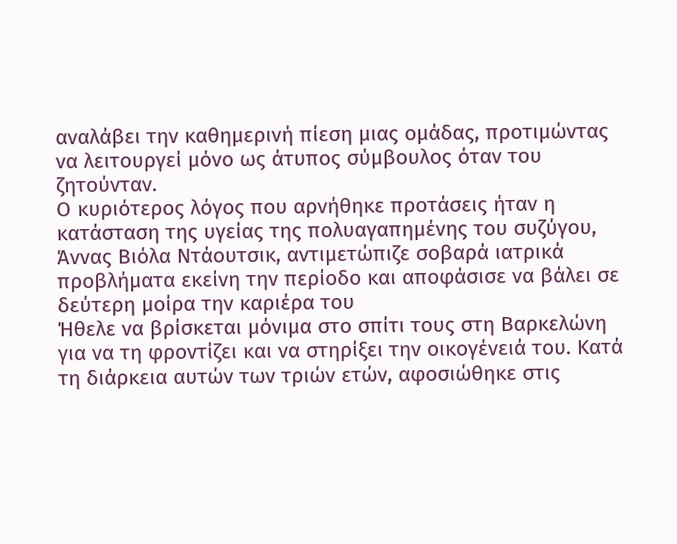αναλάβει την καθημερινή πίεση μιας ομάδας, προτιμώντας να λειτουργεί μόνο ως άτυπος σύμβουλος όταν του ζητούνταν.
Ο κυριότερος λόγος που αρνήθηκε προτάσεις ήταν η κατάσταση της υγείας της πολυαγαπημένης του συζύγου, Άννας Βιόλα Ντάουτσικ, αντιμετώπιζε σοβαρά ιατρικά προβλήματα εκείνη την περίοδο και αποφάσισε να βάλει σε δεύτερη μοίρα την καριέρα του
Ήθελε να βρίσκεται μόνιμα στο σπίτι τους στη Βαρκελώνη για να τη φροντίζει και να στηρίξει την οικογένειά του. Κατά τη διάρκεια αυτών των τριών ετών, αφοσιώθηκε στις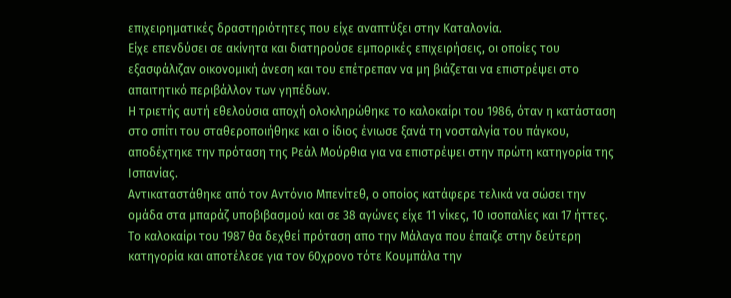επιχειρηματικές δραστηριότητες που είχε αναπτύξει στην Καταλονία.
Είχε επενδύσει σε ακίνητα και διατηρούσε εμπορικές επιχειρήσεις, οι οποίες του εξασφάλιζαν οικονομική άνεση και του επέτρεπαν να μη βιάζεται να επιστρέψει στο απαιτητικό περιβάλλον των γηπέδων.
Η τριετής αυτή εθελούσια αποχή ολοκληρώθηκε το καλοκαίρι του 1986, όταν η κατάσταση στο σπίτι του σταθεροποιήθηκε και ο ίδιος ένιωσε ξανά τη νοσταλγία του πάγκου, αποδέχτηκε την πρόταση της Ρεάλ Μούρθια για να επιστρέψει στην πρώτη κατηγορία της Ισπανίας.
Αντικαταστάθηκε από τον Αντόνιο Μπενίτεθ, ο οποίος κατάφερε τελικά να σώσει την ομάδα στα μπαράζ υποβιβασμού και σε 38 αγώνες είχε 11 νίκες, 10 ισοπαλίες και 17 ήττες. Το καλοκαίρι του 1987 θα δεχθεί πρόταση απο την Μάλαγα που έπαιζε στην δεύτερη κατηγορία και αποτέλεσε για τον 60χρονο τότε Κουμπάλα την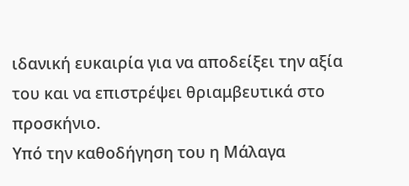ιδανική ευκαιρία για να αποδείξει την αξία του και να επιστρέψει θριαμβευτικά στο προσκήνιο.
Υπό την καθοδήγηση του η Μάλαγα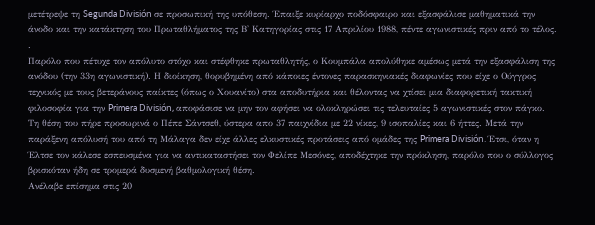μετέτρεψε τη Segunda División σε προσωπική της υπόθεση. Έπαιξε κυρίαρχο ποδόσφαιρο και εξασφάλισε μαθηματικά την άνοδο και την κατάκτηση του Πρωταθλήματος της Β' Κατηγορίας στις 17 Απριλίου 1988, πέντε αγωνιστικές πριν από το τέλος.
.
Παρόλο που πέτυχε τον απόλυτο στόχο και στέφθηκε πρωταθλητής, ο Κουμπάλα απολύθηκε αμέσως μετά την εξασφάλιση της ανόδου (την 33η αγωνιστική). Η διοίκηση, θορυβημένη από κάποιες έντονες παρασκηνιακές διαφωνίες που είχε ο Ούγγρος τεχνικός με τους βετεράνους παίκτες (όπως ο Χουανίτο) στα αποδυτήρια και θέλοντας να χτίσει μια διαφορετική τακτική φιλοσοφία για την Primera División, αποφάσισε να μην τον αφήσει να ολοκληρώσει τις τελευταίες 5 αγωνιστικές στον πάγκο.
Τη θέση του πήρε προσωρινά ο Πέπε Σάντσεθ, ύστερα απο 37 παιχνίδια με 22 νίκες, 9 ισοπαλίες και 6 ήττες. Μετά την παράξενη απόλυσή του από τη Μάλαγα δεν είχε άλλες ελκυστικές προτάσεις από ομάδες της Primera División. Έτσι, όταν η Έλτσε τον κάλεσε εσπευσμένα για να αντικαταστήσει τον Φελίπε Μεσόνες, αποδέχτηκε την πρόκληση, παρόλο που ο σύλλογος βρισκόταν ήδη σε τρομερά δυσμενή βαθμολογική θέση.
Ανέλαβε επίσημα στις 20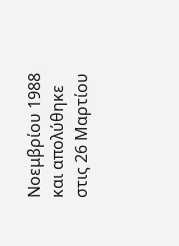Νοεμβρίου 1988 και απολύθηκε στις 26 Μαρτίου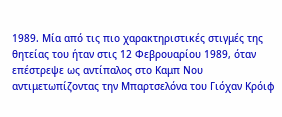1989. Μία από τις πιο χαρακτηριστικές στιγμές της θητείας του ήταν στις 12 Φεβρουαρίου 1989, όταν επέστρεψε ως αντίπαλος στο Καμπ Νου αντιμετωπίζοντας την Μπαρτσελόνα του Γιόχαν Κρόιφ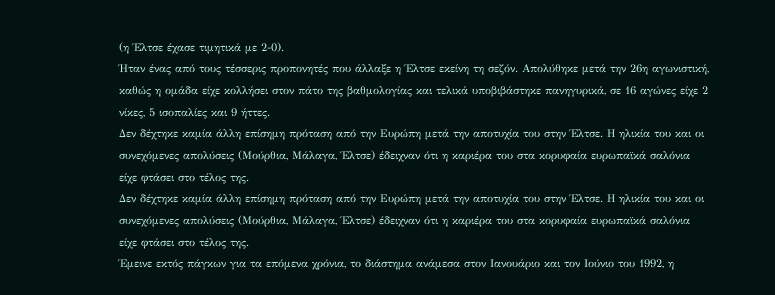(η Έλτσε έχασε τιμητικά με 2-0).
Ήταν ένας από τους τέσσερις προπονητές που άλλαξε η Έλτσε εκείνη τη σεζόν. Απολύθηκε μετά την 26η αγωνιστική, καθώς η ομάδα είχε κολλήσει στον πάτο της βαθμολογίας και τελικά υποβιβάστηκε πανηγυρικά, σε 16 αγώνες είχε 2 νίκες, 5 ισοπαλίες και 9 ήττες.
Δεν δέχτηκε καμία άλλη επίσημη πρόταση από την Ευρώπη μετά την αποτυχία του στην Έλτσε. Η ηλικία του και οι συνεχόμενες απολύσεις (Μούρθια, Μάλαγα, Έλτσε) έδειχναν ότι η καριέρα του στα κορυφαία ευρωπαϊκά σαλόνια είχε φτάσει στο τέλος της.
Δεν δέχτηκε καμία άλλη επίσημη πρόταση από την Ευρώπη μετά την αποτυχία του στην Έλτσε. Η ηλικία του και οι συνεχόμενες απολύσεις (Μούρθια, Μάλαγα, Έλτσε) έδειχναν ότι η καριέρα του στα κορυφαία ευρωπαϊκά σαλόνια είχε φτάσει στο τέλος της.
Έμεινε εκτός πάγκων για τα επόμενα χρόνια, το διάστημα ανάμεσα στον Ιανουάριο και τον Ιούνιο του 1992, η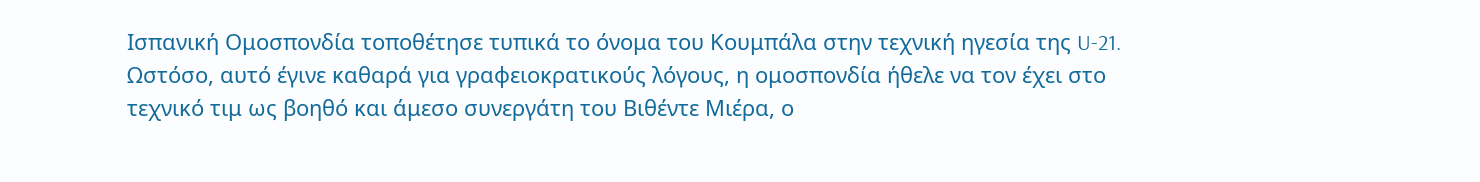Ισπανική Ομοσπονδία τοποθέτησε τυπικά το όνομα του Κουμπάλα στην τεχνική ηγεσία της U-21.
Ωστόσο, αυτό έγινε καθαρά για γραφειοκρατικούς λόγους, η ομοσπονδία ήθελε να τον έχει στο τεχνικό τιμ ως βοηθό και άμεσο συνεργάτη του Βιθέντε Μιέρα, ο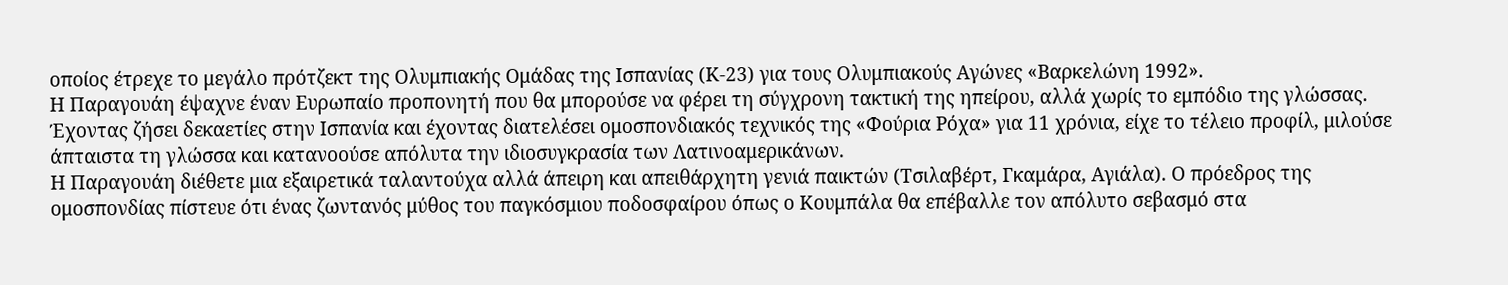οποίος έτρεχε το μεγάλο πρότζεκτ της Ολυμπιακής Ομάδας της Ισπανίας (Κ-23) για τους Ολυμπιακούς Αγώνες «Βαρκελώνη 1992».
Η Παραγουάη έψαχνε έναν Ευρωπαίο προπονητή που θα μπορούσε να φέρει τη σύγχρονη τακτική της ηπείρου, αλλά χωρίς το εμπόδιο της γλώσσας. Έχοντας ζήσει δεκαετίες στην Ισπανία και έχοντας διατελέσει ομοσπονδιακός τεχνικός της «Φούρια Ρόχα» για 11 χρόνια, είχε το τέλειο προφίλ, μιλούσε άπταιστα τη γλώσσα και κατανοούσε απόλυτα την ιδιοσυγκρασία των Λατινοαμερικάνων.
Η Παραγουάη διέθετε μια εξαιρετικά ταλαντούχα αλλά άπειρη και απειθάρχητη γενιά παικτών (Τσιλαβέρτ, Γκαμάρα, Αγιάλα). Ο πρόεδρος της ομοσπονδίας πίστευε ότι ένας ζωντανός μύθος του παγκόσμιου ποδοσφαίρου όπως ο Κουμπάλα θα επέβαλλε τον απόλυτο σεβασμό στα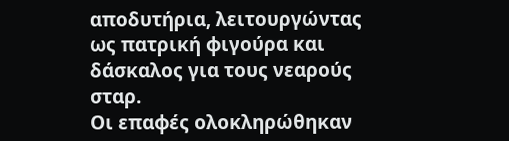αποδυτήρια, λειτουργώντας ως πατρική φιγούρα και δάσκαλος για τους νεαρούς σταρ.
Οι επαφές ολοκληρώθηκαν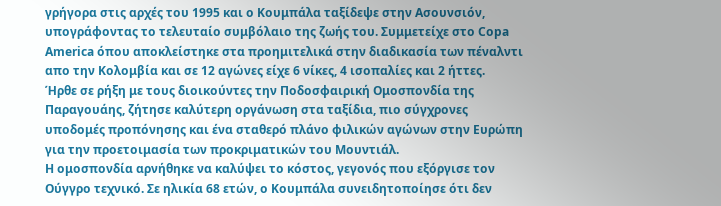γρήγορα στις αρχές του 1995 και ο Κουμπάλα ταξίδεψε στην Ασουνσιόν, υπογράφοντας το τελευταίο συμβόλαιο της ζωής του. Συμμετείχε στο Copa America όπου αποκλείστηκε στα προημιτελικά στην διαδικασία των πέναλντι απο την Κολομβία και σε 12 αγώνες είχε 6 νίκες, 4 ισοπαλίες και 2 ήττες.
Ήρθε σε ρήξη με τους διοικούντες την Ποδοσφαιρική Ομοσπονδία της Παραγουάης, ζήτησε καλύτερη οργάνωση στα ταξίδια, πιο σύγχρονες υποδομές προπόνησης και ένα σταθερό πλάνο φιλικών αγώνων στην Ευρώπη για την προετοιμασία των προκριματικών του Μουντιάλ.
Η ομοσπονδία αρνήθηκε να καλύψει το κόστος, γεγονός που εξόργισε τον Ούγγρο τεχνικό. Σε ηλικία 68 ετών, ο Κουμπάλα συνειδητοποίησε ότι δεν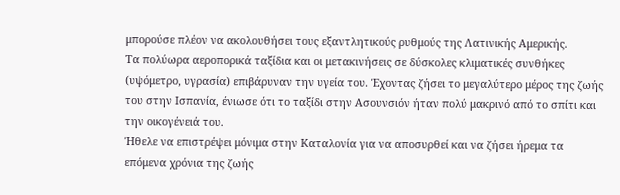μπορούσε πλέον να ακολουθήσει τους εξαντλητικούς ρυθμούς της Λατινικής Αμερικής.
Τα πολύωρα αεροπορικά ταξίδια και οι μετακινήσεις σε δύσκολες κλιματικές συνθήκες (υψόμετρο, υγρασία) επιβάρυναν την υγεία του. Έχοντας ζήσει το μεγαλύτερο μέρος της ζωής του στην Ισπανία, ένιωσε ότι το ταξίδι στην Ασουνσιόν ήταν πολύ μακρινό από το σπίτι και την οικογένειά του.
Ήθελε να επιστρέψει μόνιμα στην Καταλονία για να αποσυρθεί και να ζήσει ήρεμα τα επόμενα χρόνια της ζωής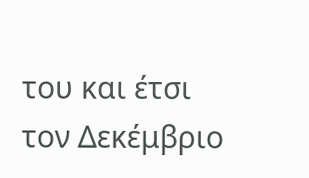του και έτσι τον Δεκέμβριο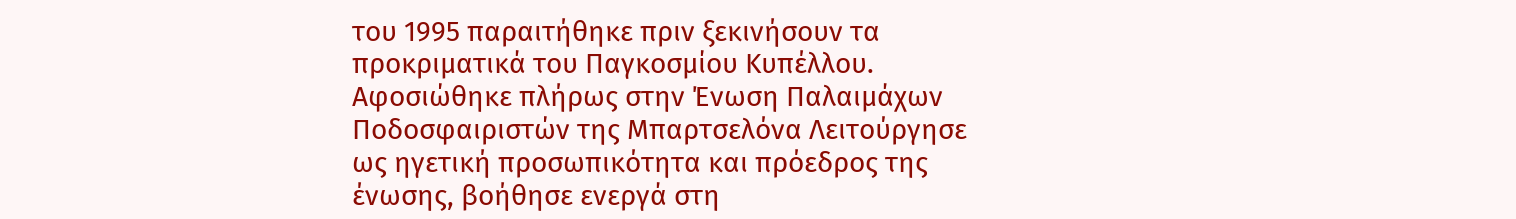του 1995 παραιτήθηκε πριν ξεκινήσουν τα προκριματικά του Παγκοσμίου Κυπέλλου.
Αφοσιώθηκε πλήρως στην Ένωση Παλαιμάχων Ποδοσφαιριστών της Μπαρτσελόνα Λειτούργησε ως ηγετική προσωπικότητα και πρόεδρος της ένωσης, βοήθησε ενεργά στη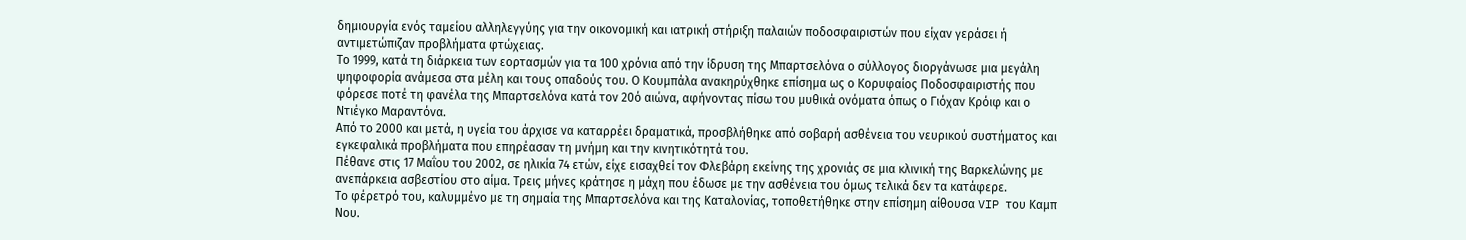δημιουργία ενός ταμείου αλληλεγγύης για την οικονομική και ιατρική στήριξη παλαιών ποδοσφαιριστών που είχαν γεράσει ή αντιμετώπιζαν προβλήματα φτώχειας.
Το 1999, κατά τη διάρκεια των εορτασμών για τα 100 χρόνια από την ίδρυση της Μπαρτσελόνα ο σύλλογος διοργάνωσε μια μεγάλη ψηφοφορία ανάμεσα στα μέλη και τους οπαδούς του. Ο Κουμπάλα ανακηρύχθηκε επίσημα ως ο Κορυφαίος Ποδοσφαιριστής που φόρεσε ποτέ τη φανέλα της Μπαρτσελόνα κατά τον 20ό αιώνα, αφήνοντας πίσω του μυθικά ονόματα όπως ο Γιόχαν Κρόιφ και ο Ντιέγκο Μαραντόνα.
Από το 2000 και μετά, η υγεία του άρχισε να καταρρέει δραματικά, προσβλήθηκε από σοβαρή ασθένεια του νευρικού συστήματος και εγκεφαλικά προβλήματα που επηρέασαν τη μνήμη και την κινητικότητά του.
Πέθανε στις 17 Μαΐου του 2002, σε ηλικία 74 ετών, είχε εισαχθεί τον Φλεβάρη εκείνης της χρονιάς σε μια κλινική της Βαρκελώνης με ανεπάρκεια ασβεστίου στο αίμα. Τρεις μήνες κράτησε η μάχη που έδωσε με την ασθένεια του όμως τελικά δεν τα κατάφερε.
Το φέρετρό του, καλυμμένο με τη σημαία της Μπαρτσελόνα και της Καταλονίας, τοποθετήθηκε στην επίσημη αίθουσα VIP του Καμπ Νου.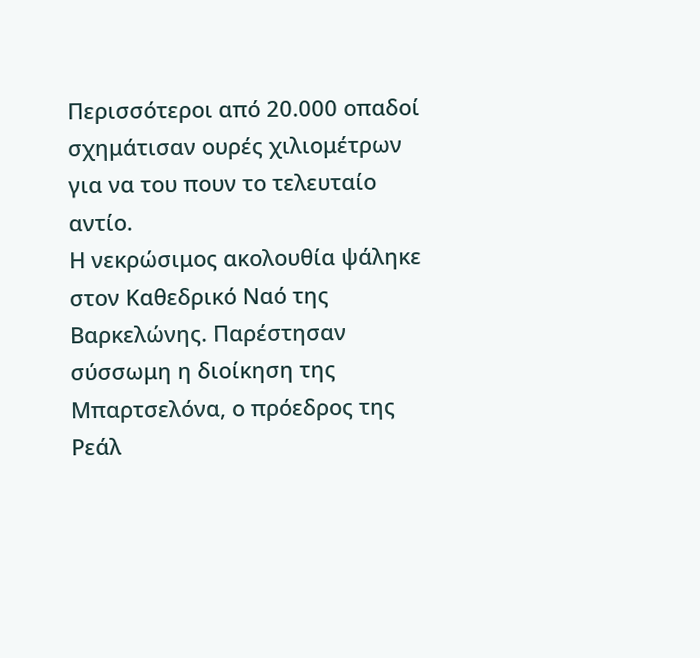Περισσότεροι από 20.000 οπαδοί σχημάτισαν ουρές χιλιομέτρων για να του πουν το τελευταίο αντίο.
Η νεκρώσιμος ακολουθία ψάληκε στον Καθεδρικό Ναό της Βαρκελώνης. Παρέστησαν σύσσωμη η διοίκηση της Μπαρτσελόνα, ο πρόεδρος της Ρεάλ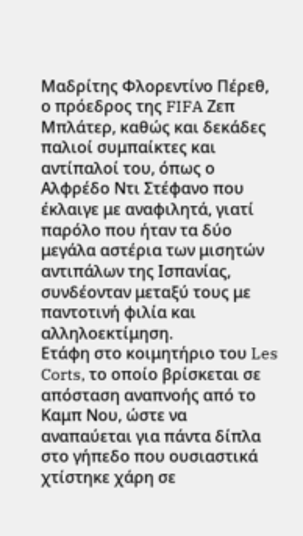Μαδρίτης Φλορεντίνο Πέρεθ, ο πρόεδρος της FIFA Ζεπ Μπλάτερ, καθώς και δεκάδες παλιοί συμπαίκτες και αντίπαλοί του, όπως ο Αλφρέδο Ντι Στέφανο που έκλαιγε με αναφιλητά, γιατί παρόλο που ήταν τα δύο μεγάλα αστέρια των μισητών αντιπάλων της Ισπανίας, συνδέονταν μεταξύ τους με παντοτινή φιλία και αλληλοεκτίμηση.
Ετάφη στο κοιμητήριο του Les Corts, το οποίο βρίσκεται σε απόσταση αναπνοής από το Καμπ Νου, ώστε να αναπαύεται για πάντα δίπλα στο γήπεδο που ουσιαστικά χτίστηκε χάρη σε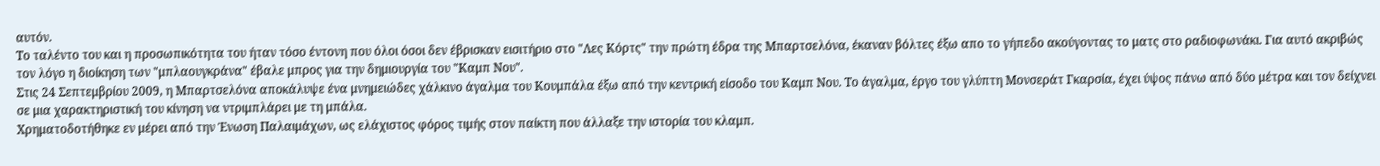αυτόν.
Το ταλέντο του και η προσωπικότητα του ήταν τόσο έντονη που όλοι όσοι δεν έβρισκαν εισιτήριο στο "Λες Κόρτς" την πρώτη έδρα της Μπαρτσελόνα, έκαναν βόλτες έξω απο το γήπεδο ακούγοντας το ματς στο ραδιοφωνάκι. Για αυτό ακριβώς τον λόγο η διοίκηση των "μπλαουγκράνα" έβαλε μπρος για την δημιουργία του "Καμπ Νου".
Στις 24 Σεπτεμβρίου 2009, η Μπαρτσελόνα αποκάλυψε ένα μνημειώδες χάλκινο άγαλμα του Κουμπάλα έξω από την κεντρική είσοδο του Καμπ Νου. Το άγαλμα, έργο του γλύπτη Μονσεράτ Γκαρσία, έχει ύψος πάνω από δύο μέτρα και τον δείχνει σε μια χαρακτηριστική του κίνηση να ντριμπλάρει με τη μπάλα.
Χρηματοδοτήθηκε εν μέρει από την Ένωση Παλαιμάχων, ως ελάχιστος φόρος τιμής στον παίκτη που άλλαξε την ιστορία του κλαμπ.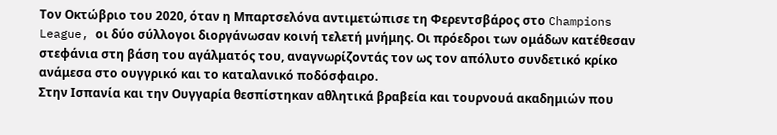Τον Οκτώβριο του 2020, όταν η Μπαρτσελόνα αντιμετώπισε τη Φερεντσβάρος στο Champions League, οι δύο σύλλογοι διοργάνωσαν κοινή τελετή μνήμης. Οι πρόεδροι των ομάδων κατέθεσαν στεφάνια στη βάση του αγάλματός του, αναγνωρίζοντάς τον ως τον απόλυτο συνδετικό κρίκο ανάμεσα στο ουγγρικό και το καταλανικό ποδόσφαιρο.
Στην Ισπανία και την Ουγγαρία θεσπίστηκαν αθλητικά βραβεία και τουρνουά ακαδημιών που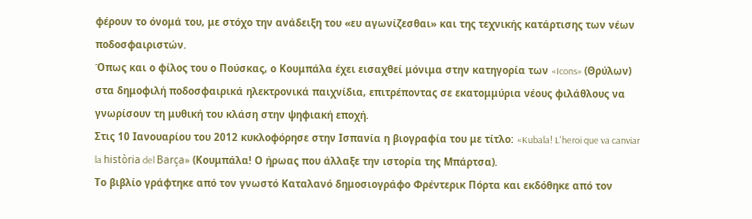φέρουν το όνομά του, με στόχο την ανάδειξη του «ευ αγωνίζεσθαι» και της τεχνικής κατάρτισης των νέων ποδοσφαιριστών.
Όπως και ο φίλος του ο Πούσκας, ο Κουμπάλα έχει εισαχθεί μόνιμα στην κατηγορία των «Icons» (Θρύλων) στα δημοφιλή ποδοσφαιρικά ηλεκτρονικά παιχνίδια, επιτρέποντας σε εκατομμύρια νέους φιλάθλους να γνωρίσουν τη μυθική του κλάση στην ψηφιακή εποχή.
Στις 10 Ιανουαρίου του 2012 κυκλοφόρησε στην Ισπανία η βιογραφία του με τίτλο: «Kubala! L'heroi que va canviar la història del Barça» (Κουμπάλα! Ο ήρωας που άλλαξε την ιστορία της Μπάρτσα).
Το βιβλίο γράφτηκε από τον γνωστό Καταλανό δημοσιογράφο Φρέντερικ Πόρτα και εκδόθηκε από τον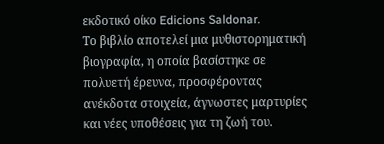εκδοτικό οίκο Edicions Saldonar.
Το βιβλίο αποτελεί μια μυθιστορηματική βιογραφία, η οποία βασίστηκε σε πολυετή έρευνα, προσφέροντας ανέκδοτα στοιχεία, άγνωστες μαρτυρίες και νέες υποθέσεις για τη ζωή του.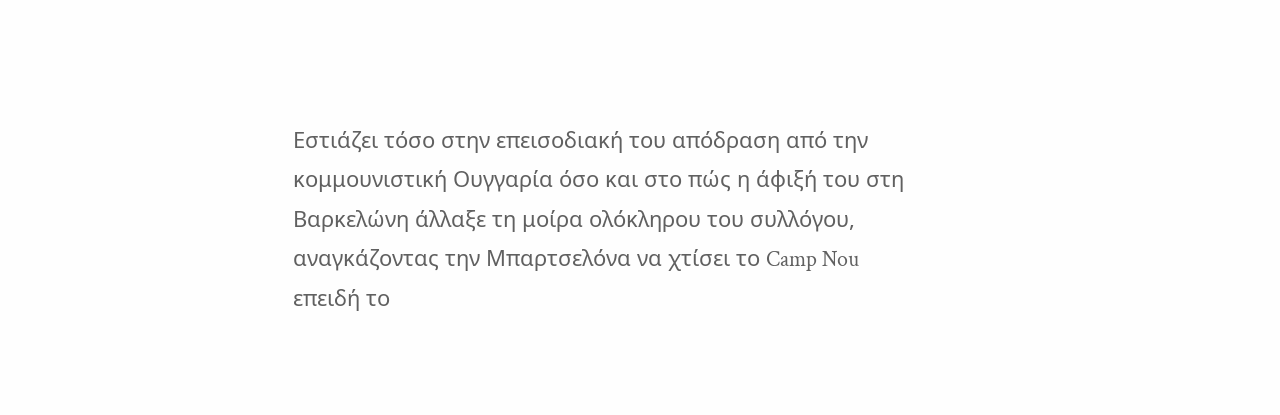Εστιάζει τόσο στην επεισοδιακή του απόδραση από την κομμουνιστική Ουγγαρία όσο και στο πώς η άφιξή του στη Βαρκελώνη άλλαξε τη μοίρα ολόκληρου του συλλόγου, αναγκάζοντας την Μπαρτσελόνα να χτίσει το Camp Nou επειδή το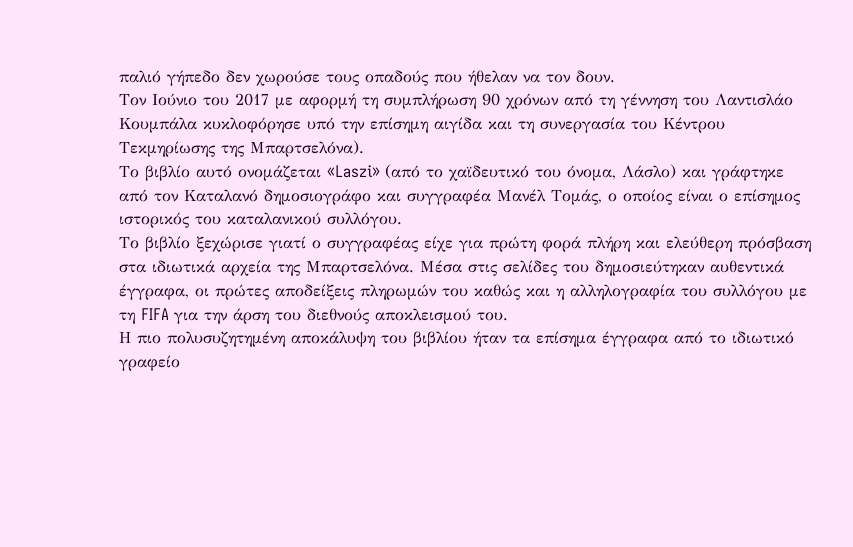παλιό γήπεδο δεν χωρούσε τους οπαδούς που ήθελαν να τον δουν.
Τον Ιούνιο του 2017 με αφορμή τη συμπλήρωση 90 χρόνων από τη γέννηση του Λαντισλάο Κουμπάλα κυκλοφόρησε υπό την επίσημη αιγίδα και τη συνεργασία του Κέντρου Τεκμηρίωσης της Μπαρτσελόνα).
Το βιβλίο αυτό ονομάζεται «Laszi» (από το χαϊδευτικό του όνομα, Λάσλο) και γράφτηκε από τον Καταλανό δημοσιογράφο και συγγραφέα Μανέλ Τομάς, ο οποίος είναι ο επίσημος ιστορικός του καταλανικού συλλόγου.
Το βιβλίο ξεχώρισε γιατί ο συγγραφέας είχε για πρώτη φορά πλήρη και ελεύθερη πρόσβαση στα ιδιωτικά αρχεία της Μπαρτσελόνα. Μέσα στις σελίδες του δημοσιεύτηκαν αυθεντικά έγγραφα, οι πρώτες αποδείξεις πληρωμών του καθώς και η αλληλογραφία του συλλόγου με τη FIFA για την άρση του διεθνούς αποκλεισμού του.
Η πιο πολυσυζητημένη αποκάλυψη του βιβλίου ήταν τα επίσημα έγγραφα από το ιδιωτικό γραφείο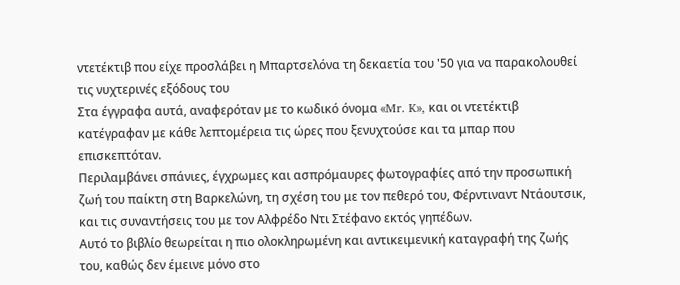ντετέκτιβ που είχε προσλάβει η Μπαρτσελόνα τη δεκαετία του '50 για να παρακολουθεί τις νυχτερινές εξόδους του
Στα έγγραφα αυτά, αναφερόταν με το κωδικό όνομα «Mr. K», και οι ντετέκτιβ κατέγραφαν με κάθε λεπτομέρεια τις ώρες που ξενυχτούσε και τα μπαρ που επισκεπτόταν.
Περιλαμβάνει σπάνιες, έγχρωμες και ασπρόμαυρες φωτογραφίες από την προσωπική ζωή του παίκτη στη Βαρκελώνη, τη σχέση του με τον πεθερό του, Φέρντιναντ Ντάουτσικ, και τις συναντήσεις του με τον Αλφρέδο Ντι Στέφανο εκτός γηπέδων.
Αυτό το βιβλίο θεωρείται η πιο ολοκληρωμένη και αντικειμενική καταγραφή της ζωής του, καθώς δεν έμεινε μόνο στο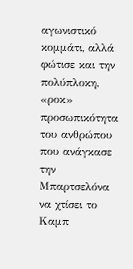αγωνιστικό κομμάτι, αλλά φώτισε και την πολύπλοκη, «ροκ» προσωπικότητα του ανθρώπου που ανάγκασε την Μπαρτσελόνα να χτίσει το Καμπ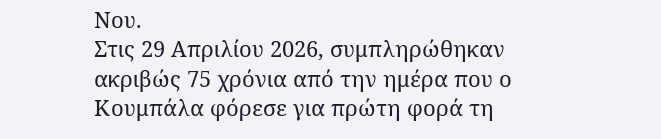Νου.
Στις 29 Απριλίου 2026, συμπληρώθηκαν ακριβώς 75 χρόνια από την ημέρα που ο Κουμπάλα φόρεσε για πρώτη φορά τη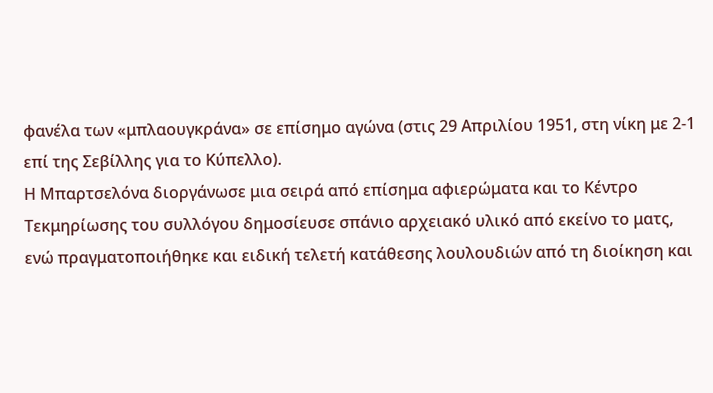φανέλα των «μπλαουγκράνα» σε επίσημο αγώνα (στις 29 Απριλίου 1951, στη νίκη με 2-1 επί της Σεβίλλης για το Κύπελλο).
Η Μπαρτσελόνα διοργάνωσε μια σειρά από επίσημα αφιερώματα και το Κέντρο Τεκμηρίωσης του συλλόγου δημοσίευσε σπάνιο αρχειακό υλικό από εκείνο το ματς, ενώ πραγματοποιήθηκε και ειδική τελετή κατάθεσης λουλουδιών από τη διοίκηση και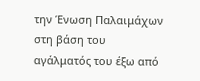την Ένωση Παλαιμάχων στη βάση του αγάλματός του έξω από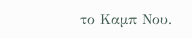το Καμπ Νου.